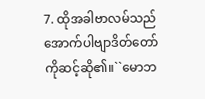7. ထိုအခါဗာလမ်သည်အောက်ပါဗျာဒိတ်တော် ကိုဆင့်ဆို၏။``မောဘ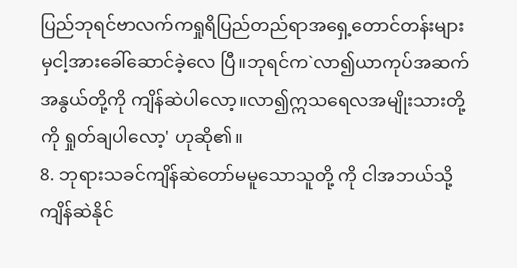ပြည်ဘုရင်ဗာလက်ကရှုရိပြည်တည်ရာအရှေ့တောင်တန်းများမှငါ့အားခေါ်ဆောင်ခဲ့လေ ပြီ။ဘုရင်က`လာ၍ယာကုပ်အဆက်အနွယ်တို့ကို ကျိန်ဆဲပါလော့။လာ၍ဣသရေလအမျိုးသားတို့ကို ရှုတ်ချပါလော့' ဟုဆို၏။
8. ဘုရားသခင်ကျိန်ဆဲတော်မမူသောသူတို့ ကို ငါအဘယ်သို့ကျိန်ဆဲနိုင်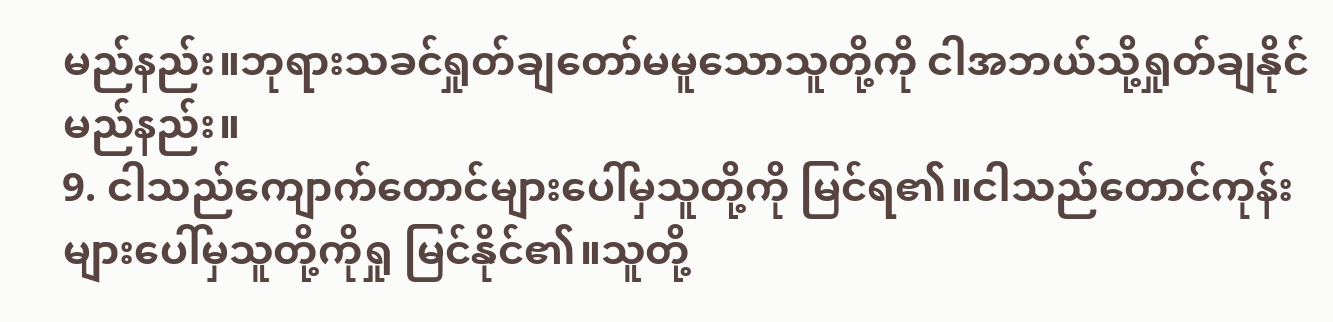မည်နည်း။ဘုရားသခင်ရှုတ်ချတော်မမူသောသူတို့ကို ငါအဘယ်သို့ရှုတ်ချနိုင်မည်နည်း။
9. ငါသည်ကျောက်တောင်များပေါ်မှသူတို့ကို မြင်ရ၏။ငါသည်တောင်ကုန်းများပေါ်မှသူတို့ကိုရှု မြင်နိုင်၏။သူတို့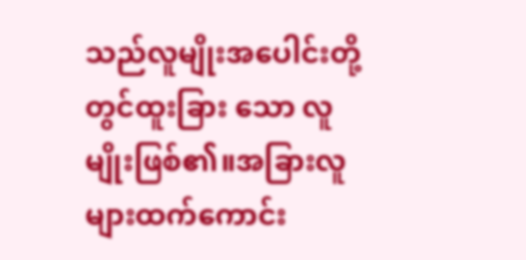သည်လူမျိုးအပေါင်းတို့တွင်ထူးခြား သော လူမျိုးဖြစ်၏။အခြားလူများထက်ကောင်း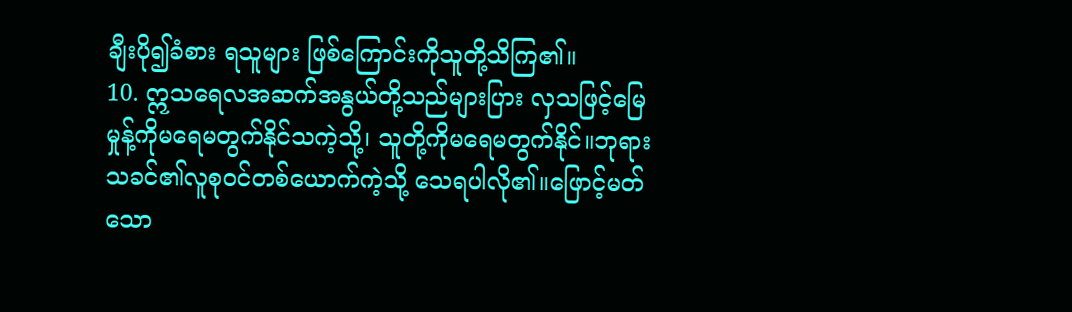ချီးပို၍ခံစား ရသူများ ဖြစ်ကြောင်းကိုသူတို့သိကြ၏။
10. ဣသရေလအဆက်အနွယ်တို့သည်များပြား လှသဖြင့်မြေမှုန့်ကိုမရေမတွက်နိုင်သကဲ့သို့၊ သူတို့ကိုမရေမတွက်နိုင်။ဘုရားသခင်၏လူစုဝင်တစ်ယောက်ကဲ့သို့ သေရပါလို၏။ဖြောင့်မတ်သော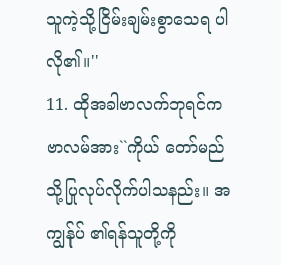သူကဲ့သို့ငြိမ်းချမ်းစွာသေရ ပါလို၏။''
11. ထိုအခါဗာလက်ဘုရင်ကဗာလမ်အား``ကိုယ် တော်မည်သို့ပြုလုပ်လိုက်ပါသနည်း။ အကျွန်ုပ် ၏ရန်သူတို့ကို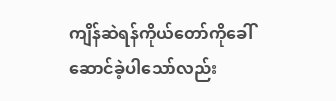ကျိန်ဆဲရန်ကိုယ်တော်ကိုခေါ် ဆောင်ခဲ့ပါသော်လည်း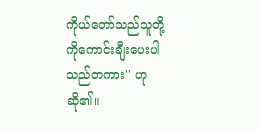ကိုယ်တော်သည်သူတို့ ကိုကောင်းချီးပေးပါသည်တကား'' ဟုဆို၏။